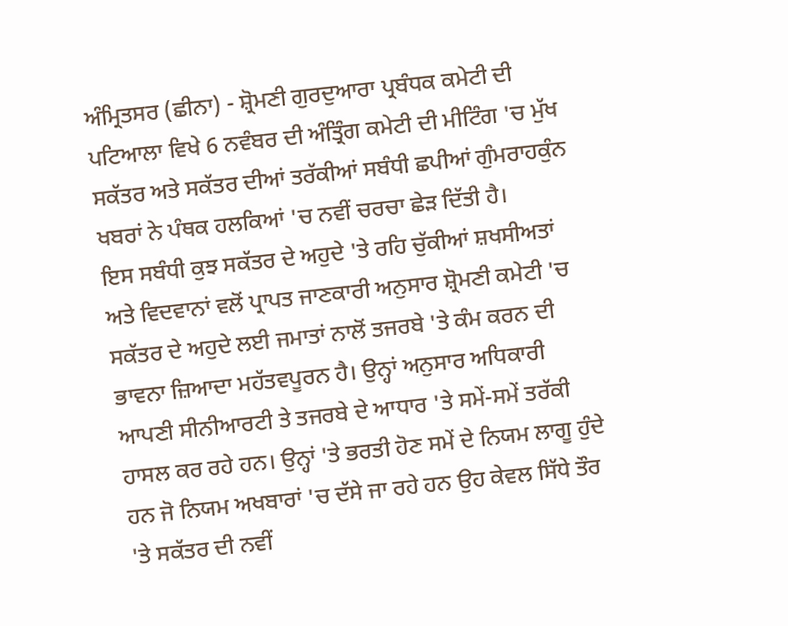ਅੰਮ੍ਰਿਤਸਰ (ਛੀਨਾ) - ਸ਼੍ਰੋਮਣੀ ਗੁਰਦੁਆਰਾ ਪ੍ਰਬੰਧਕ ਕਮੇਟੀ ਦੀ ਪਟਿਆਲਾ ਵਿਖੇ 6 ਨਵੰਬਰ ਦੀ ਅੰਤ੍ਰਿੰਗ ਕਮੇਟੀ ਦੀ ਮੀਟਿੰਗ 'ਚ ਮੁੱਖ ਸਕੱਤਰ ਅਤੇ ਸਕੱਤਰ ਦੀਆਂ ਤਰੱਕੀਆਂ ਸਬੰਧੀ ਛਪੀਆਂ ਗੁੰਮਰਾਹਕੁੰਨ ਖਬਰਾਂ ਨੇ ਪੰਥਕ ਹਲਕਿਆਂ 'ਚ ਨਵੀਂ ਚਰਚਾ ਛੇੜ ਦਿੱਤੀ ਹੈ।
ਇਸ ਸਬੰਧੀ ਕੁਝ ਸਕੱਤਰ ਦੇ ਅਹੁਦੇ 'ਤੇ ਰਹਿ ਚੁੱਕੀਆਂ ਸ਼ਖਸੀਅਤਾਂ ਅਤੇ ਵਿਦਵਾਨਾਂ ਵਲੋਂ ਪ੍ਰਾਪਤ ਜਾਣਕਾਰੀ ਅਨੁਸਾਰ ਸ਼੍ਰੋਮਣੀ ਕਮੇਟੀ 'ਚ ਸਕੱਤਰ ਦੇ ਅਹੁਦੇ ਲਈ ਜਮਾਤਾਂ ਨਾਲੋਂ ਤਜਰਬੇ 'ਤੇ ਕੰਮ ਕਰਨ ਦੀ ਭਾਵਨਾ ਜ਼ਿਆਦਾ ਮਹੱਤਵਪੂਰਨ ਹੈ। ਉਨ੍ਹਾਂ ਅਨੁਸਾਰ ਅਧਿਕਾਰੀ ਆਪਣੀ ਸੀਨੀਆਰਟੀ ਤੇ ਤਜਰਬੇ ਦੇ ਆਧਾਰ 'ਤੇ ਸਮੇਂ-ਸਮੇਂ ਤਰੱਕੀ ਹਾਸਲ ਕਰ ਰਹੇ ਹਨ। ਉਨ੍ਹਾਂ 'ਤੇ ਭਰਤੀ ਹੋਣ ਸਮੇਂ ਦੇ ਨਿਯਮ ਲਾਗੂ ਹੁੰਦੇ ਹਨ ਜੋ ਨਿਯਮ ਅਖਬਾਰਾਂ 'ਚ ਦੱਸੇ ਜਾ ਰਹੇ ਹਨ ਉਹ ਕੇਵਲ ਸਿੱਧੇ ਤੌਰ 'ਤੇ ਸਕੱਤਰ ਦੀ ਨਵੀਂ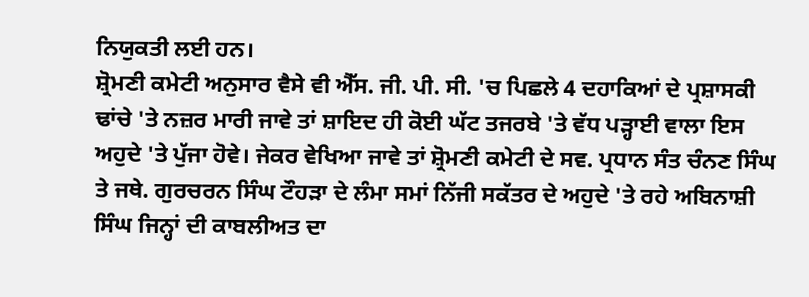ਨਿਯੁਕਤੀ ਲਈ ਹਨ।
ਸ਼੍ਰੋਮਣੀ ਕਮੇਟੀ ਅਨੁਸਾਰ ਵੈਸੇ ਵੀ ਐੱਸ. ਜੀ. ਪੀ. ਸੀ. 'ਚ ਪਿਛਲੇ 4 ਦਹਾਕਿਆਂ ਦੇ ਪ੍ਰਸ਼ਾਸਕੀ ਢਾਂਚੇ 'ਤੇ ਨਜ਼ਰ ਮਾਰੀ ਜਾਵੇ ਤਾਂ ਸ਼ਾਇਦ ਹੀ ਕੋਈ ਘੱਟ ਤਜਰਬੇ 'ਤੇ ਵੱਧ ਪੜ੍ਹਾਈ ਵਾਲਾ ਇਸ ਅਹੁਦੇ 'ਤੇ ਪੁੱਜਾ ਹੋਵੇ। ਜੇਕਰ ਵੇਖਿਆ ਜਾਵੇ ਤਾਂ ਸ਼੍ਰੋਮਣੀ ਕਮੇਟੀ ਦੇ ਸਵ. ਪ੍ਰਧਾਨ ਸੰਤ ਚੰਨਣ ਸਿੰਘ ਤੇ ਜਥੇ. ਗੁਰਚਰਨ ਸਿੰਘ ਟੌਹੜਾ ਦੇ ਲੰਮਾ ਸਮਾਂ ਨਿੱਜੀ ਸਕੱਤਰ ਦੇ ਅਹੁਦੇ 'ਤੇ ਰਹੇ ਅਬਿਨਾਸ਼ੀ ਸਿੰਘ ਜਿਨ੍ਹਾਂ ਦੀ ਕਾਬਲੀਅਤ ਦਾ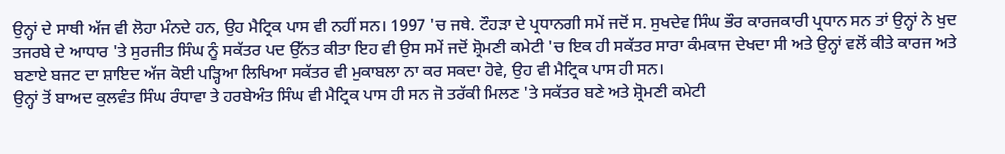ਉਨ੍ਹਾਂ ਦੇ ਸਾਥੀ ਅੱਜ ਵੀ ਲੋਹਾ ਮੰਨਦੇ ਹਨ, ਉਹ ਮੈਟ੍ਰਿਕ ਪਾਸ ਵੀ ਨਹੀਂ ਸਨ। 1997 'ਚ ਜਥੇ. ਟੌਹੜਾ ਦੇ ਪ੍ਰਧਾਨਗੀ ਸਮੇਂ ਜਦੋਂ ਸ. ਸੁਖਦੇਵ ਸਿੰਘ ਭੌਰ ਕਾਰਜਕਾਰੀ ਪ੍ਰਧਾਨ ਸਨ ਤਾਂ ਉਨ੍ਹਾਂ ਨੇ ਖੁਦ ਤਜਰਬੇ ਦੇ ਆਧਾਰ 'ਤੇ ਸੁਰਜੀਤ ਸਿੰਘ ਨੂੰ ਸਕੱਤਰ ਪਦ ਉੱਨਤ ਕੀਤਾ ਇਹ ਵੀ ਉਸ ਸਮੇਂ ਜਦੋਂ ਸ਼੍ਰੋਮਣੀ ਕਮੇਟੀ 'ਚ ਇਕ ਹੀ ਸਕੱਤਰ ਸਾਰਾ ਕੰਮਕਾਜ ਦੇਖਦਾ ਸੀ ਅਤੇ ਉਨ੍ਹਾਂ ਵਲੋਂ ਕੀਤੇ ਕਾਰਜ ਅਤੇ ਬਣਾਏ ਬਜਟ ਦਾ ਸ਼ਾਇਦ ਅੱਜ ਕੋਈ ਪੜ੍ਹਿਆ ਲਿਖਿਆ ਸਕੱਤਰ ਵੀ ਮੁਕਾਬਲਾ ਨਾ ਕਰ ਸਕਦਾ ਹੋਵੇ, ਉਹ ਵੀ ਮੈਟ੍ਰਿਕ ਪਾਸ ਹੀ ਸਨ।
ਉਨ੍ਹਾਂ ਤੋਂ ਬਾਅਦ ਕੁਲਵੰਤ ਸਿੰਘ ਰੰਧਾਵਾ ਤੇ ਹਰਬੇਅੰਤ ਸਿੰਘ ਵੀ ਮੈਟ੍ਰਿਕ ਪਾਸ ਹੀ ਸਨ ਜੋ ਤਰੱਕੀ ਮਿਲਣ 'ਤੇ ਸਕੱਤਰ ਬਣੇ ਅਤੇ ਸ਼੍ਰੋਮਣੀ ਕਮੇਟੀ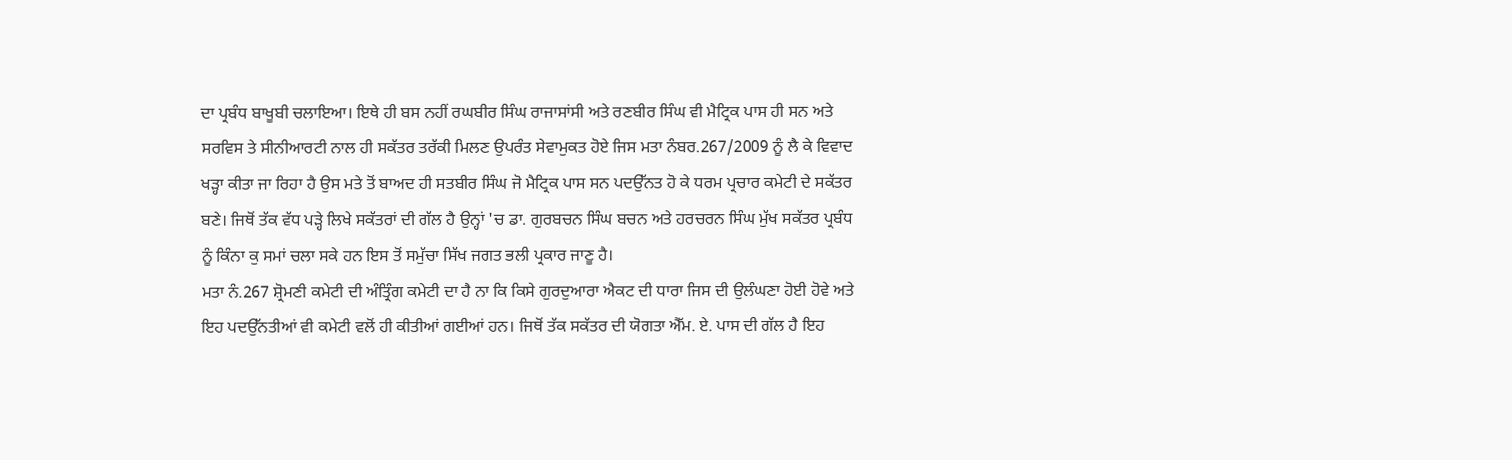ਦਾ ਪ੍ਰਬੰਧ ਬਾਖੂਬੀ ਚਲਾਇਆ। ਇਥੇ ਹੀ ਬਸ ਨਹੀਂ ਰਘਬੀਰ ਸਿੰਘ ਰਾਜਾਸਾਂਸੀ ਅਤੇ ਰਣਬੀਰ ਸਿੰਘ ਵੀ ਮੈਟ੍ਰਿਕ ਪਾਸ ਹੀ ਸਨ ਅਤੇ ਸਰਵਿਸ ਤੇ ਸੀਨੀਆਰਟੀ ਨਾਲ ਹੀ ਸਕੱਤਰ ਤਰੱਕੀ ਮਿਲਣ ਉਪਰੰਤ ਸੇਵਾਮੁਕਤ ਹੋਏ ਜਿਸ ਮਤਾ ਨੰਬਰ.267/2009 ਨੂੰ ਲੈ ਕੇ ਵਿਵਾਦ ਖੜ੍ਹਾ ਕੀਤਾ ਜਾ ਰਿਹਾ ਹੈ ਉਸ ਮਤੇ ਤੋਂ ਬਾਅਦ ਹੀ ਸਤਬੀਰ ਸਿੰਘ ਜੋ ਮੈਟ੍ਰਿਕ ਪਾਸ ਸਨ ਪਦਉੱਨਤ ਹੋ ਕੇ ਧਰਮ ਪ੍ਰਚਾਰ ਕਮੇਟੀ ਦੇ ਸਕੱਤਰ ਬਣੇ। ਜਿਥੋਂ ਤੱਕ ਵੱਧ ਪੜ੍ਹੇ ਲਿਖੇ ਸਕੱਤਰਾਂ ਦੀ ਗੱਲ ਹੈ ਉਨ੍ਹਾਂ 'ਚ ਡਾ. ਗੁਰਬਚਨ ਸਿੰਘ ਬਚਨ ਅਤੇ ਹਰਚਰਨ ਸਿੰਘ ਮੁੱਖ ਸਕੱਤਰ ਪ੍ਰਬੰਧ ਨੂੰ ਕਿੰਨਾ ਕੁ ਸਮਾਂ ਚਲਾ ਸਕੇ ਹਨ ਇਸ ਤੋਂ ਸਮੁੱਚਾ ਸਿੱਖ ਜਗਤ ਭਲੀ ਪ੍ਰਕਾਰ ਜਾਣੂ ਹੈ।
ਮਤਾ ਨੰ.267 ਸ਼੍ਰੋਮਣੀ ਕਮੇਟੀ ਦੀ ਅੰਤ੍ਰਿੰਗ ਕਮੇਟੀ ਦਾ ਹੈ ਨਾ ਕਿ ਕਿਸੇ ਗੁਰਦੁਆਰਾ ਐਕਟ ਦੀ ਧਾਰਾ ਜਿਸ ਦੀ ਉਲੰਘਣਾ ਹੋਈ ਹੋਵੇ ਅਤੇ ਇਹ ਪਦਉੱਨਤੀਆਂ ਵੀ ਕਮੇਟੀ ਵਲੋਂ ਹੀ ਕੀਤੀਆਂ ਗਈਆਂ ਹਨ। ਜਿਥੋਂ ਤੱਕ ਸਕੱਤਰ ਦੀ ਯੋਗਤਾ ਐੱਮ. ਏ. ਪਾਸ ਦੀ ਗੱਲ ਹੈ ਇਹ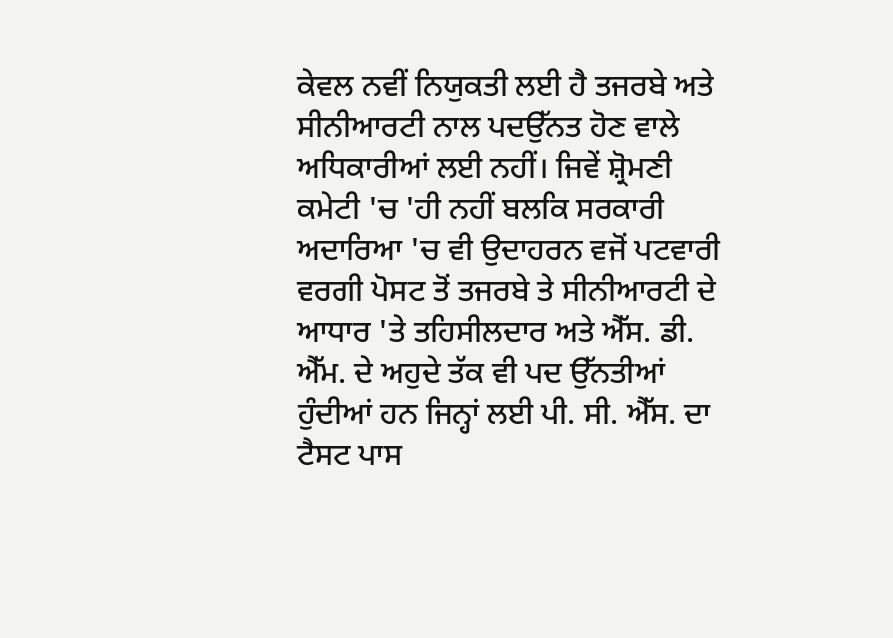ਕੇਵਲ ਨਵੀਂ ਨਿਯੁਕਤੀ ਲਈ ਹੈ ਤਜਰਬੇ ਅਤੇ ਸੀਨੀਆਰਟੀ ਨਾਲ ਪਦਉੱਨਤ ਹੋਣ ਵਾਲੇ ਅਧਿਕਾਰੀਆਂ ਲਈ ਨਹੀਂ। ਜਿਵੇਂ ਸ਼੍ਰੋਮਣੀ ਕਮੇਟੀ 'ਚ 'ਹੀ ਨਹੀਂ ਬਲਕਿ ਸਰਕਾਰੀ ਅਦਾਰਿਆ 'ਚ ਵੀ ਉਦਾਹਰਨ ਵਜੋਂ ਪਟਵਾਰੀ ਵਰਗੀ ਪੋਸਟ ਤੋਂ ਤਜਰਬੇ ਤੇ ਸੀਨੀਆਰਟੀ ਦੇ ਆਧਾਰ 'ਤੇ ਤਹਿਸੀਲਦਾਰ ਅਤੇ ਐੱਸ. ਡੀ. ਐੱਮ. ਦੇ ਅਹੁਦੇ ਤੱਕ ਵੀ ਪਦ ਉੱਨਤੀਆਂ ਹੁੰਦੀਆਂ ਹਨ ਜਿਨ੍ਹਾਂ ਲਈ ਪੀ. ਸੀ. ਐੱਸ. ਦਾ ਟੈਸਟ ਪਾਸ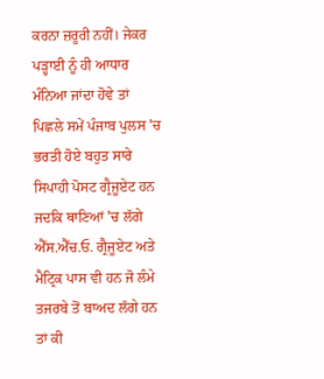ਕਰਨਾ ਜ਼ਰੂਰੀ ਨਹੀਂ। ਜੇਕਰ ਪੜ੍ਹਾਈ ਨੂੰ ਹੀ ਆਧਾਰ ਮੰਨਿਆ ਜਾਂਦਾ ਹੋਵੇ ਤਾਂ ਪਿਛਲੇ ਸਮੇਂ ਪੰਜਾਬ ਪੁਲਸ 'ਚ ਭਰਤੀ ਹੋਏ ਬਹੁਤ ਸਾਰੇ ਸਿਪਾਹੀ ਪੋਸਟ ਗ੍ਰੈਜੂਏਟ ਹਨ ਜਦਕਿ ਥਾਣਿਆਂ 'ਚ ਲੱਗੇ ਐੱਸ.ਐੱਚ.ਓ. ਗ੍ਰੈਜੂਏਟ ਅਤੇ ਮੈਟ੍ਰਿਕ ਪਾਸ ਵੀ ਹਨ ਜੋ ਲੰਮੇ ਤਜਰਬੇ ਤੋਂ ਬਾਅਦ ਲੱਗੇ ਹਨ ਤਾਂ ਕੀ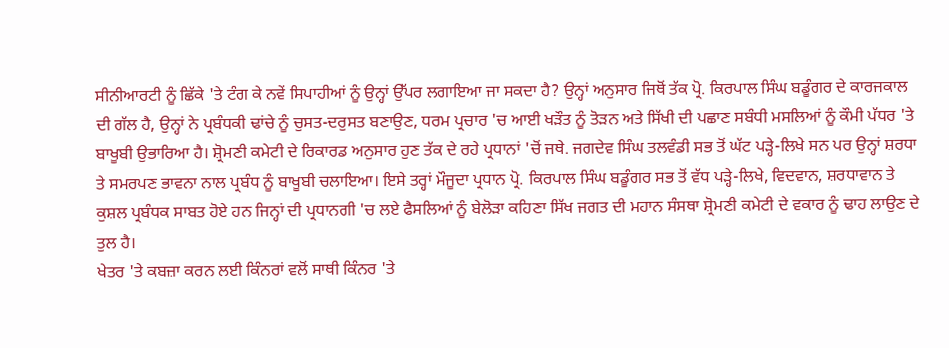ਸੀਨੀਆਰਟੀ ਨੂੰ ਛਿੱਕੇ 'ਤੇ ਟੰਗ ਕੇ ਨਵੇਂ ਸਿਪਾਹੀਆਂ ਨੂੰ ਉਨ੍ਹਾਂ ਉੱਪਰ ਲਗਾਇਆ ਜਾ ਸਕਦਾ ਹੈ? ਉਨ੍ਹਾਂ ਅਨੁਸਾਰ ਜਿਥੋਂ ਤੱਕ ਪ੍ਰੋ. ਕਿਰਪਾਲ ਸਿੰਘ ਬਡੂੰਗਰ ਦੇ ਕਾਰਜਕਾਲ ਦੀ ਗੱਲ ਹੈ, ਉਨ੍ਹਾਂ ਨੇ ਪ੍ਰਬੰਧਕੀ ਢਾਂਚੇ ਨੂੰ ਚੁਸਤ-ਦਰੁਸਤ ਬਣਾਉਣ, ਧਰਮ ਪ੍ਰਚਾਰ 'ਚ ਆਈ ਖੜੌਤ ਨੂੰ ਤੋੜਨ ਅਤੇ ਸਿੱਖੀ ਦੀ ਪਛਾਣ ਸਬੰਧੀ ਮਸਲਿਆਂ ਨੂੰ ਕੌਮੀ ਪੱਧਰ 'ਤੇ ਬਾਖੂਬੀ ਉਭਾਰਿਆ ਹੈ। ਸ਼੍ਰੋਮਣੀ ਕਮੇਟੀ ਦੇ ਰਿਕਾਰਡ ਅਨੁਸਾਰ ਹੁਣ ਤੱਕ ਦੇ ਰਹੇ ਪ੍ਰਧਾਨਾਂ 'ਚੋਂ ਜਥੇ. ਜਗਦੇਵ ਸਿੰਘ ਤਲਵੰਡੀ ਸਭ ਤੋਂ ਘੱਟ ਪੜ੍ਹੇ-ਲਿਖੇ ਸਨ ਪਰ ਉਨ੍ਹਾਂ ਸ਼ਰਧਾ ਤੇ ਸਮਰਪਣ ਭਾਵਨਾ ਨਾਲ ਪ੍ਰਬੰਧ ਨੂੰ ਬਾਖੂਬੀ ਚਲਾਇਆ। ਇਸੇ ਤਰ੍ਹਾਂ ਮੌਜੂਦਾ ਪ੍ਰਧਾਨ ਪ੍ਰੋ. ਕਿਰਪਾਲ ਸਿੰਘ ਬਡੂੰਗਰ ਸਭ ਤੋਂ ਵੱਧ ਪੜ੍ਹੇ-ਲਿਖੇ, ਵਿਦਵਾਨ, ਸ਼ਰਧਾਵਾਨ ਤੇ ਕੁਸ਼ਲ ਪ੍ਰਬੰਧਕ ਸਾਬਤ ਹੋਏ ਹਨ ਜਿਨ੍ਹਾਂ ਦੀ ਪ੍ਰਧਾਨਗੀ 'ਚ ਲਏ ਫੈਸਲਿਆਂ ਨੂੰ ਬੇਲੋੜਾ ਕਹਿਣਾ ਸਿੱਖ ਜਗਤ ਦੀ ਮਹਾਨ ਸੰਸਥਾ ਸ਼੍ਰੋਮਣੀ ਕਮੇਟੀ ਦੇ ਵਕਾਰ ਨੂੰ ਢਾਹ ਲਾਉਣ ਦੇ ਤੁਲ ਹੈ।
ਖੇਤਰ 'ਤੇ ਕਬਜ਼ਾ ਕਰਨ ਲਈ ਕਿੰਨਰਾਂ ਵਲੋਂ ਸਾਥੀ ਕਿੰਨਰ 'ਤੇ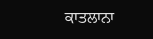ਕਾਤਲਾਨਾ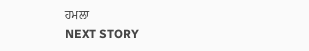ਹਮਲਾ
NEXT STORY